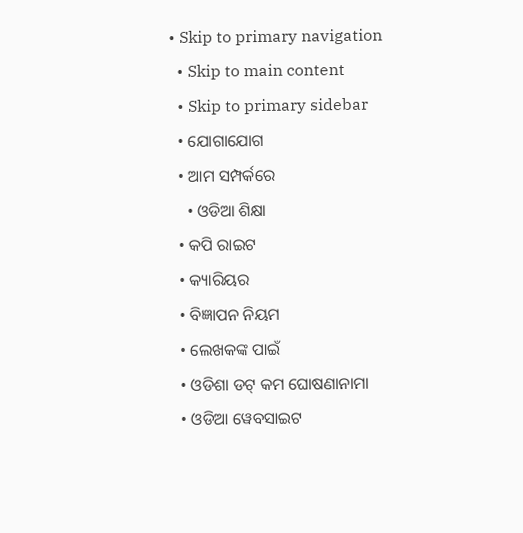• Skip to primary navigation
  • Skip to main content
  • Skip to primary sidebar
  • ଯୋଗାଯୋଗ
  • ଆମ ସମ୍ପର୍କରେ
    • ଓଡିଆ ଶିକ୍ଷା
  • କପି ରାଇଟ
  • କ୍ୟାରିୟର
  • ବିଜ୍ଞାପନ ନିୟମ
  • ଲେଖକଙ୍କ ପାଇଁ
  • ଓଡିଶା ଡଟ୍ କମ ଘୋଷଣାନାମା
  • ଓଡିଆ ୱେବସାଇଟ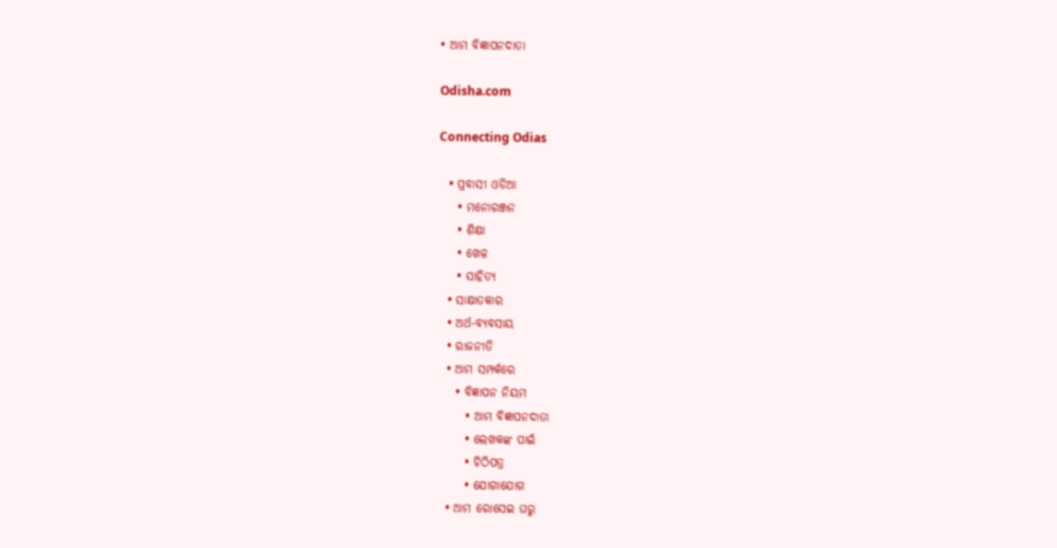• ଆମ ବିଜ୍ଞାପନଦାତା

Odisha.com

Connecting Odias

  • ପ୍ରବାସୀ ଓଡିଆ
    • ମନୋରଞ୍ଜନ
    • ଶିକ୍ଷା
    • ଖେଳ
    • ସାହିତ୍ୟ
  • ସାକ୍ଷାତକାର
  • ଅର୍ଥ-ବ୍ୟବସାୟ
  • ରାଜନୀତି
  • ଆମ ସମ୍ପର୍କରେ
    • ବିଜ୍ଞାପନ ନିୟମ
      • ଆମ ବିଜ୍ଞାପନଦାତା
      • ଲେଖକଙ୍କ ପାଇଁ
      • ଚିଠିପତ୍ର
      • ଯୋଗାଯୋଗ
  • ଆମ ରୋସେଇ ଘରୁ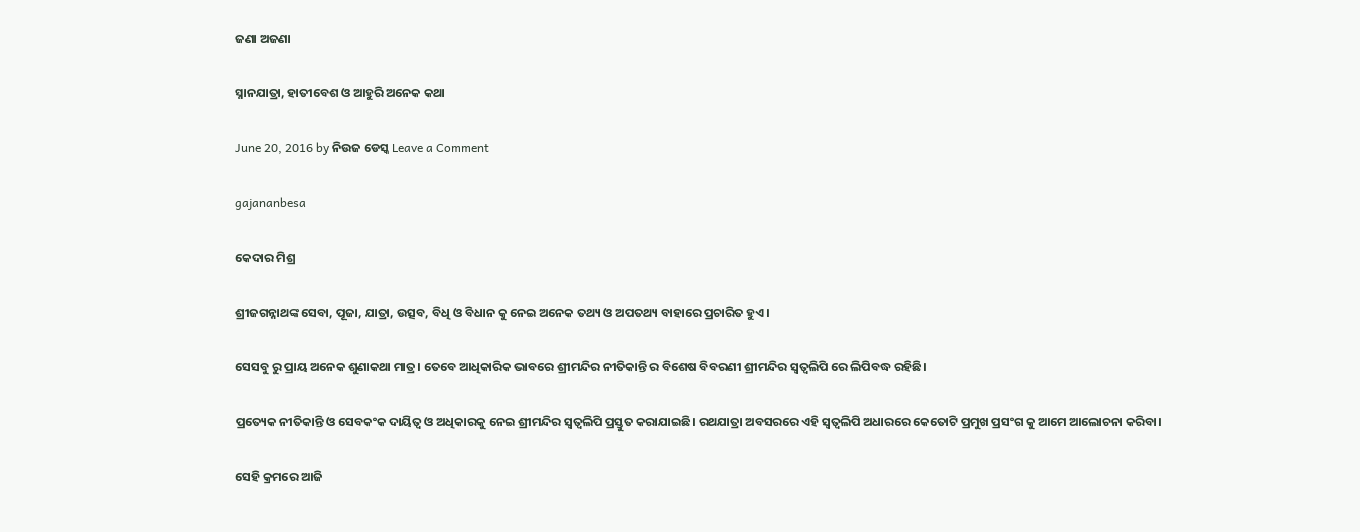ଜଣା ଅଜଣା

ସ୍ନାନଯାତ୍ରା, ହାତୀବେଶ ଓ ଆହୁରି ଅନେକ କଥା

June 20, 2016 by ନିଉଜ ଡେସ୍କ Leave a Comment

gajananbesa

କେଦାର ମିଶ୍ର

ଶ୍ରୀଜଗନ୍ନାଥଙ୍କ ସେବା, ପୂଜା, ଯାତ୍ରା, ଉତ୍ସବ, ବିଧି ଓ ବିଧାନ କୁ ନେଇ ଅନେକ ତଥ୍ୟ ଓ ଅପତଥ୍ୟ ବାହାରେ ପ୍ରଚାରିତ ହୁଏ।

ସେସବୁ ରୁ ପ୍ରାୟ ଅନେକ ଶୁଣାକଥା ମାତ୍ର। ତେବେ ଆଧିକାରିକ ଭାବରେ ଶ୍ରୀମନ୍ଦିର ନୀତିକାନ୍ତି ର ବିଶେଷ ବିବରଣୀ ଶ୍ରୀମନ୍ଦିର ସ୍ଵତ୍ଵଲିପି ରେ ଲିପିବଦ୍ଧ ରହିଛି।

ପ୍ରତ୍ୟେକ ନୀତିକାନ୍ତି ଓ ସେବକଂକ ଦାୟିତ୍ଵ ଓ ଅଧିକାରକୁ ନେଇ ଶ୍ରୀମନ୍ଦିର ସ୍ଵତ୍ଵଲିପି ପ୍ରସ୍ତୁତ କରାଯାଇଛି। ରଥଯାତ୍ରା ଅବସରରେ ଏହି ସ୍ଵତ୍ଵଲିପି ଅଧାରରେ କେତୋଟି ପ୍ରମୁଖ ପ୍ରସଂଗ କୁ ଆମେ ଆଲୋଚନା କରିବା।

ସେହି କ୍ରମରେ ଆଜି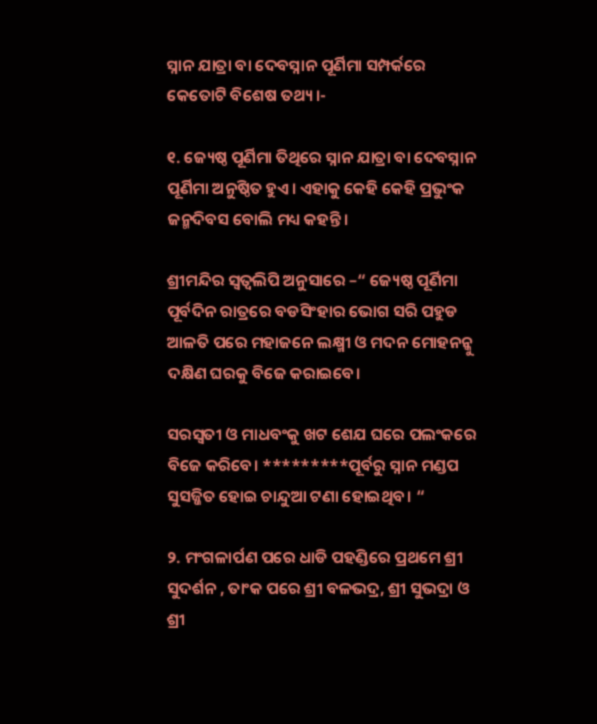ସ୍ନାନ ଯାତ୍ରା ବା ଦେବସ୍ନାନ ପୂର୍ଣିମା ସମ୍ପର୍କରେ କେତୋଟି ବିଶେଷ ତଥ୍ୟ।-

୧. ଜ୍ୟେଷ୍ଠ ପୂର୍ଣିମା ତିଥିରେ ସ୍ନାନ ଯାତ୍ରା ବା ଦେବସ୍ନାନ ପୂର୍ଣିମା ଅନୁଷ୍ଠିତ ହୁଏ। ଏହାକୁ କେହି କେହି ପ୍ରଭୁଂକ ଜନ୍ମଦିବସ ବୋଲି ମଧ୍ୟ କହନ୍ତି।

ଶ୍ରୀମନ୍ଦିର ସ୍ଵତ୍ଵଲିପି ଅନୁସାରେ –“ ଜ୍ୟେଷ୍ଠ ପୂର୍ଣିମା ପୂର୍ବଦିନ ରାତ୍ରରେ ବଡସିଂହାର ଭୋଗ ସରି ପହୁଡ ଆଳତି ପରେ ମହାଜନେ ଲକ୍ଷ୍ମୀ ଓ ମଦନ ମୋହନନ୍କୁ ଦକ୍ଷିଣ ଘରକୁ ବିଜେ କରାଇବେ।

ସରସ୍ବତୀ ଓ ମାଧବଂକୁ ଖଟ ଶେଯ ଘରେ ପଲଂକରେ ବିଜେ କରିବେ। *********ପୂର୍ବରୁ ସ୍ନାନ ମଣ୍ଡପ ସୁସଜ୍ଜିତ ହୋଇ ଚାନ୍ଦୁଆ ଟଣା ହୋଇଥିବ। “

୨. ମଂଗଳାର୍ପଣ ପରେ ଧାଡି ପହଣ୍ଡିରେ ପ୍ରଥମେ ଶ୍ରୀ ସୁଦର୍ଶନ , ତାଂକ ପରେ ଶ୍ରୀ ବଳଭଦ୍ର, ଶ୍ରୀ ସୁଭଦ୍ରା ଓ ଶ୍ରୀ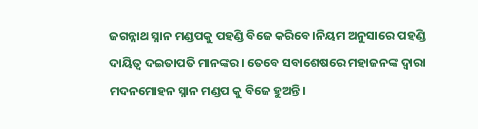ଜଗନ୍ନାଥ ସ୍ନାନ ମଣ୍ଡପକୁ ପହଣ୍ଡି ବିଜେ କରିବେ।ନିୟମ ଅନୁସାରେ ପହଣ୍ଡି ଦାୟିତ୍ଵ ଦଇତାପତି ମାନଙ୍କର। ତେବେ ସବାଶେଷରେ ମହାଜନଙ୍କ ଦ୍ଵାରା ମଦନମୋହନ ସ୍ନାନ ମଣ୍ଡପ କୁ ବିଜେ ହୁଅନ୍ତି।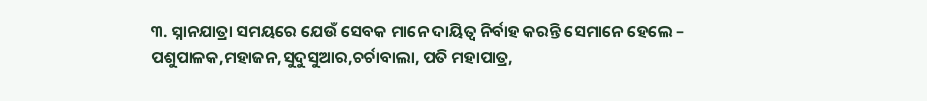୩. ସ୍ନାନଯାତ୍ରା ସମୟରେ ଯେଉଁ ସେବକ ମାନେ ଦାୟିତ୍ଵ ନିର୍ବାହ କରନ୍ତି ସେମାନେ ହେଲେ – ପଶୁପାଳକ,ମହାଜନ,ସୁଦୁସୁଆର,ଚର୍ଚାବାଲା, ପତି ମହାପାତ୍ର,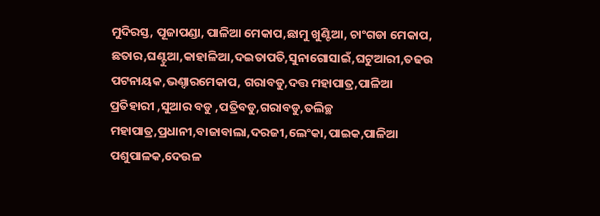ମୁଦିରସ୍ତ, ପୂଜାପଣ୍ଡା, ପାଳିଆ ମେକାପ,ଛାମୁ ଖୁଣ୍ଟିଆ, ଚାଂଗଡା ମେକାପ, ଛତାର,ଘଣ୍ଟୁଆ,କାହାଳିଆ,ଦଇତାପତି,ସୁନାଗୋସାଇଁ,ଘଟୁଆରୀ,ତଢଉ ପଟନାୟକ,ଭଣ୍ଦାରମେକାପ, ଗରାବଡୁ,ଦତ୍ତ ମହାପାତ୍ର,ପାଳିଆ ପ୍ରତିହାରୀ ,ସୁଆର ବଡୁ ,ପତ୍ରିବଡୁ,ଗରାବଡୁ,ତଲିଚ୍ଛ ମହାପାତ୍ର,ପ୍ରଧାନୀ,ବାଜାବାଲା,ଦରଜୀ,ଲେଂକା,ପାଇକ,ପାଳିଆ ପଶୁପାଳକ,ଦେଉଳ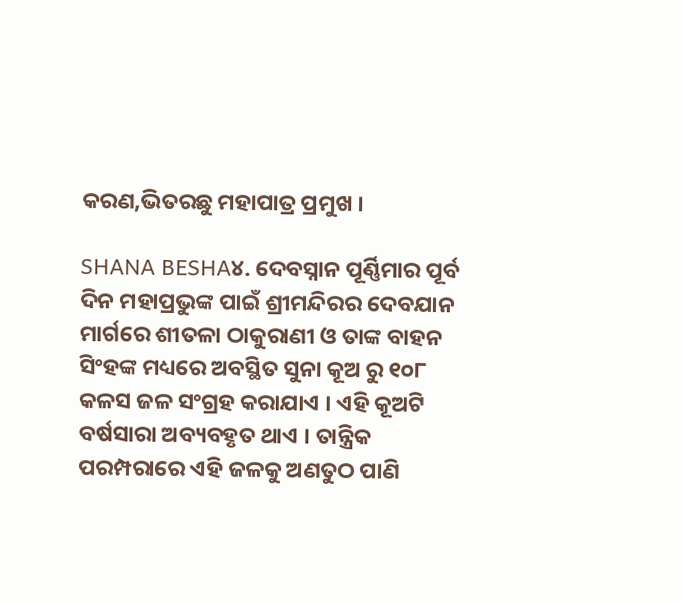କରଣ,ଭିତରଛୁ ମହାପାତ୍ର ପ୍ରମୁଖ ।

SHANA BESHA୪. ଦେବସ୍ନାନ ପୂର୍ଣ୍ଣିମାର ପୂର୍ବ ଦିନ ମହାପ୍ରଭୁଙ୍କ ପାଇଁ ଶ୍ରୀମନ୍ଦିରର ଦେବଯାନ ମାର୍ଗରେ ଶୀତଳା ଠାକୁରାଣୀ ଓ ତାଙ୍କ ବାହନ ସିଂହଙ୍କ ମଧ୍ୟରେ ଅବସ୍ଥିତ ସୁନା କୂଅ ରୁ ୧୦୮ କଳସ ଜଳ ସଂଗ୍ରହ କରାଯାଏ । ଏହି କୂଅଟି ବର୍ଷସାରା ଅବ୍ୟବହୃତ ଥାଏ । ତାନ୍ତ୍ରିକ ପରମ୍ପରାରେ ଏହି ଜଳକୁ ଅଣତୁଠ ପାଣି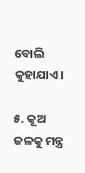ବୋଲି କୁହାଯାଏ।

୫. କୂଅ ଜଳକୁ ମନ୍ତ୍ର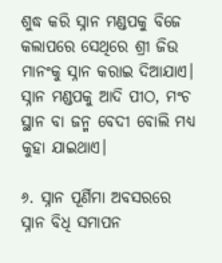ଶୁଦ୍ଧ କରି ସ୍ନାନ ମଣ୍ଡପକୁ ବିଜେ କଲାପରେ ସେଥିରେ ଶ୍ରୀ ଜିଉ ମାନଂକୁ ସ୍ନାନ କରାଇ ଦିଆଯାଏ। ସ୍ନାନ ମଣ୍ଡପକୁ ଆଦି ପୀଠ, ମଂଚ ସ୍ଥାନ ବା ଜନ୍ମ ବେଦୀ ବୋଲି ମଧ୍ୟ କୁହା ଯାଇଥାଏ।

୬. ସ୍ନାନ ପୂର୍ଣିମା ଅବସରରେ ସ୍ନାନ ବିଧି ସମାପନ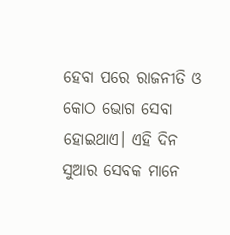ହେବା ପରେ ରାଜନୀତି ଓ କୋଠ ଭୋଗ ସେବା ହୋଇଥାଏ। ଏହି ଦିନ ସୁଆର ସେବକ ମାନେ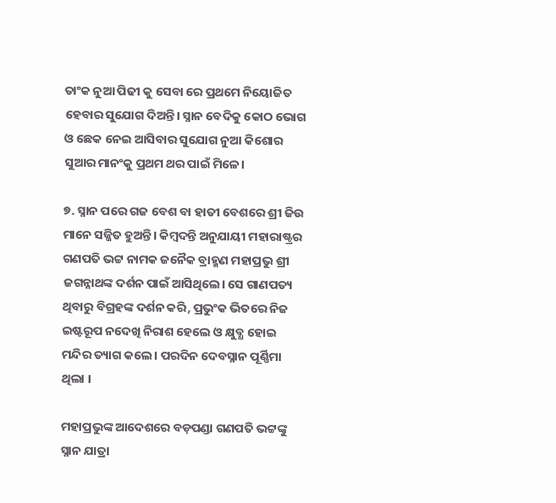ତାଂକ ନୁଆ ପିଢୀ କୁ ସେବା ରେ ପ୍ରଥମେ ନିୟୋଜିତ ହେବାର ସୁଯୋଗ ଦିଅନ୍ତି। ସ୍ନାନ ବେଦିକୁ କୋଠ ଭୋଗ ଓ ଛେକ ନେଇ ଆସିବାର ସୁଯୋଗ ନୁଆ କିଶୋର ସୁଆର ମାନଂକୁ ପ୍ରଥମ ଥର ପାଇଁ ମିଳେ।

୭. ସ୍ନାନ ପରେ ଗଜ ବେଶ ବା ହାତୀ ବେଶରେ ଶ୍ରୀ ଜିଉ ମାନେ ସଜ୍ଜିତ ହୁଅନ୍ତି। କିମ୍ବଦନ୍ତି ଅନୁଯାୟୀ ମହାରାଷ୍ଟ୍ରର ଗଣପତି ଭଟ୍ଟ ନାମକ ଜନୈକ ବ୍ରାହ୍ମଣ ମହାପ୍ରଭୁ ଶ୍ରୀ ଜଗନ୍ନାଥଙ୍କ ଦର୍ଶନ ପାଇଁ ଆସିଥିଲେ। ସେ ଗାଣପତ୍ୟ ଥିବାରୁ ବିଗ୍ରହଙ୍କ ଦର୍ଶନ କରି, ପ୍ରଭୁଂକ ଭିତରେ ନିଜ ଇଷ୍ଟରୂପ ନଦେଖି ନିରାଶ ହେଲେ ଓ କ୍ଷୁବ୍ଧ ହୋଇ ମନ୍ଦିର ତ୍ୟାଗ କଲେ । ପରଦିନ ଦେବସ୍ନାନ ପୂର୍ଣ୍ଣିମା ଥିଲା ।

ମହାପ୍ରଭୁଙ୍କ ଆଦେଶରେ ବଡ଼ପଣ୍ଡା ଗଣପତି ଭଟ୍ଟଙ୍କୁ ସ୍ନାନ ଯାତ୍ରା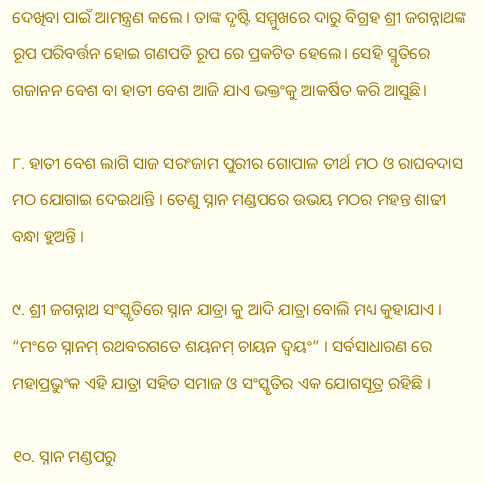ଦେଖିବା ପାଇଁ ଆମନ୍ତ୍ରଣ କଲେ । ତାଙ୍କ ଦୃଷ୍ଟି ସମ୍ମୁଖରେ ଦାରୁ ବିଗ୍ରହ ଶ୍ରୀ ଜଗନ୍ନାଥଙ୍କ ରୂପ ପରିବର୍ତ୍ତନ ହୋଇ ଗଣପତି ରୂପ ରେ ପ୍ରକଟିତ ହେଲେ। ସେହି ସ୍ମୃତିରେ ଗଜାନନ ବେଶ ବା ହାତୀ ବେଶ ଆଜି ଯାଏ ଭକ୍ତଂକୁ ଆକର୍ଷିତ କରି ଆସୁଛି।

୮. ହାତୀ ବେଶ ଲାଗି ସାଜ ସରଂଜାମ ପୁରୀର ଗୋପାଳ ତୀର୍ଥ ମଠ ଓ ରାଘବଦାସ ମଠ ଯୋଗାଇ ଦେଇଥାନ୍ତି । ତେଣୁ ସ୍ନାନ ମଣ୍ଡପରେ ଉଭୟ ମଠର ମହନ୍ତ ଶାଢୀ ବନ୍ଧା ହୁଅନ୍ତି ।

୯. ଶ୍ରୀ ଜଗନ୍ନାଥ ସଂସ୍କୃତିରେ ସ୍ନାନ ଯାତ୍ରା କୁ ଆଦି ଯାତ୍ରା ବୋଲି ମଧ୍ୟ କୁହାଯାଏ । “ମଂଚେ ସ୍ନାନମ୍ ରଥବରଗତେ ଶୟନମ୍ ଚାୟନ ଦ୍ବୟଂ” । ସର୍ବସାଧାରଣ ରେ ମହାପ୍ରଭୁଂକ ଏହି ଯାତ୍ରା ସହିତ ସମାଜ ଓ ସଂସ୍କୃତିର ଏକ ଯୋଗସୂତ୍ର ରହିଛି ।

୧୦. ସ୍ନାନ ମଣ୍ଡପରୁ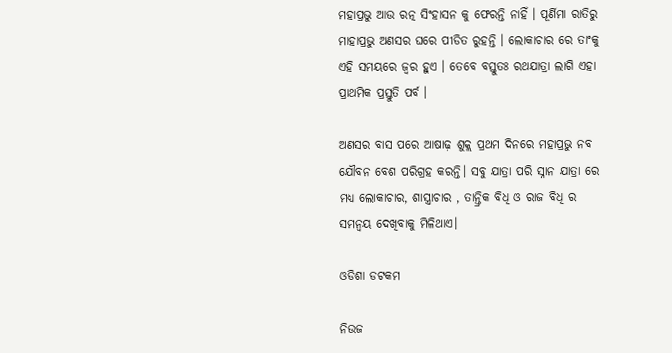ମହାପ୍ରଭୁ ଆଉ ରତ୍ନ ସିଂହାସନ କୁ ଫେରନ୍ତି ନାହିଁ । ପୂର୍ଣିମା ରାତିରୁ ମାହାପ୍ରଭୁ ଅଣସର ଘରେ ପୀଡିତ ରୁହନ୍ତି । ଲୋକାଚାର ରେ ତାଂକୁ ଏହି ସମୟରେ ଜ୍ଵର ହୁଏ । ତେବେ ବସ୍ତୁତଃ ରଥଯାତ୍ରା ଲାଗି ଏହା ପ୍ରାଥମିକ ପ୍ରସ୍ତୁତି ପର୍ବ ।

ଅଣସର ବାସ ପରେ ଆଷାଢ଼ ଶୁକ୍ଲ ପ୍ରଥମ ଦିନରେ ମହାପ୍ରଭୁ ନବ ଯୌବନ ବେଶ ପରିଗ୍ରହ କରନ୍ତି। ସବୁ ଯାତ୍ରା ପରି ସ୍ନାନ ଯାତ୍ରା ରେ ମଧ୍ୟ ଲୋକାଚାର, ଶାସ୍ତ୍ରାଚାର , ତାନ୍ତ୍ରିକ ବିଧି ଓ ରାଜ ବିଧି ର ସମନ୍ୱୟ ଦେଖିବାକୁ ମିଳିଥାଏ।

ଓଡିଶା ଡଟକମ

ନିଉଜ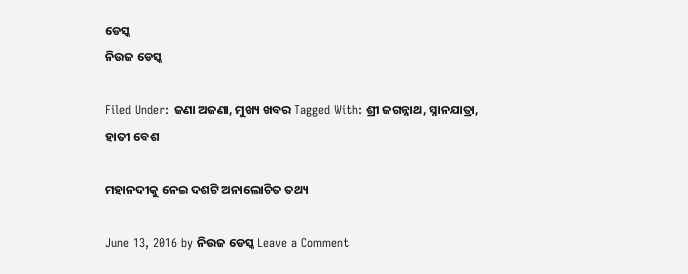ଡେସ୍କ
ନିଉଜ ଡେସ୍କ

Filed Under: ଜଣା ଅଜଣା, ମୁଖ୍ୟ ଖବର Tagged With: ଶ୍ରୀ ଜଗନ୍ନାଥ, ସ୍ନାନଯାତ୍ରା, ହାତୀ ବେଶ

ମହାନଦୀକୁ ନେଇ ଦଶଟି ଅନାଲୋଚିତ ତଥ୍ୟ

June 13, 2016 by ନିଉଜ ଡେସ୍କ Leave a Comment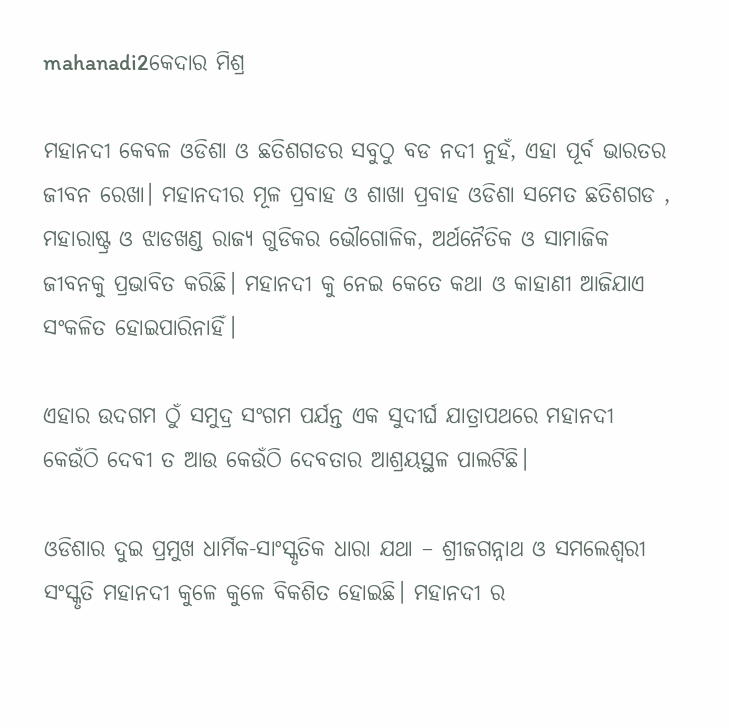mahanadi2କେଦାର ମିଶ୍ର

ମହାନଦୀ କେବଳ ଓଡିଶା ଓ ଛତିଶଗଡର ସବୁଠୁ ବଡ ନଦୀ ନୁହଁ, ଏହା ପୂର୍ବ ଭାରତର ଜୀବନ ରେଖା। ମହାନଦୀର ମୂଳ ପ୍ରବାହ ଓ ଶାଖା ପ୍ରବାହ ଓଡିଶା ସମେତ ଛତିଶଗଡ , ମହାରାଷ୍ଟ୍ର ଓ ଝାଡଖଣ୍ଡ ରାଜ୍ୟ ଗୁଡିକର ଭୌଗୋଳିକ, ଅର୍ଥନୈତିକ ଓ ସାମାଜିକ ଜୀବନକୁ ପ୍ରଭାବିତ କରିଛି। ମହାନଦୀ କୁ ନେଇ କେତେ କଥା ଓ କାହାଣୀ ଆଜିଯାଏ ସଂକଳିତ ହୋଇପାରିନାହିଁ।

ଏହାର ଉଦଗମ ଠୁଁ ସମୁଦ୍ର ସଂଗମ ପର୍ଯନ୍ତ ଏକ ସୁଦୀର୍ଘ ଯାତ୍ରାପଥରେ ମହାନଦୀ କେଉଁଠି ଦେବୀ ତ ଆଉ କେଉଁଠି ଦେବତାର ଆଶ୍ରୟସ୍ଥଳ ପାଲଟିଛି।

ଓଡିଶାର ଦୁଇ ପ୍ରମୁଖ ଧାର୍ମିକ-ସାଂସ୍କୃତିକ ଧାରା ଯଥା – ଶ୍ରୀଜଗନ୍ନାଥ ଓ ସମଲେଶ୍ଵରୀ ସଂସ୍କୃତି ମହାନଦୀ କୁଳେ କୁଳେ ବିକଶିତ ହୋଇଛି। ମହାନଦୀ ର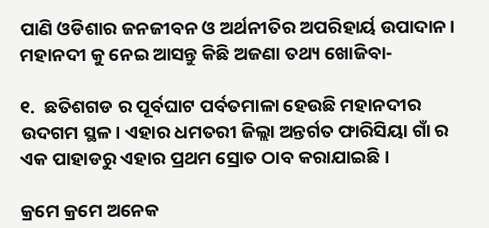ପାଣି ଓଡିଶାର ଜନଜୀବନ ଓ ଅର୍ଥନୀତିର ଅପରିହାର୍ୟ ଉପାଦାନ। ମହାନଦୀ କୁ ନେଇ ଆସନ୍ତୁ କିଛି ଅଜଣା ତଥ୍ୟ ଖୋଜିବା-

୧.  ଛତିଶଗଡ ର ପୂର୍ବଘାଟ ପର୍ବତମାଳା ହେଉଛି ମହାନଦୀର ଉଦଗମ ସ୍ଥଳ। ଏହାର ଧମତରୀ ଜିଲ୍ଲା ଅନ୍ତର୍ଗତ ଫାରିସିୟା ଗାଁ ର ଏକ ପାହାଡରୁ ଏହାର ପ୍ରଥମ ସ୍ରୋତ ଠାବ କରାଯାଇଛି ।

କ୍ରମେ କ୍ରମେ ଅନେକ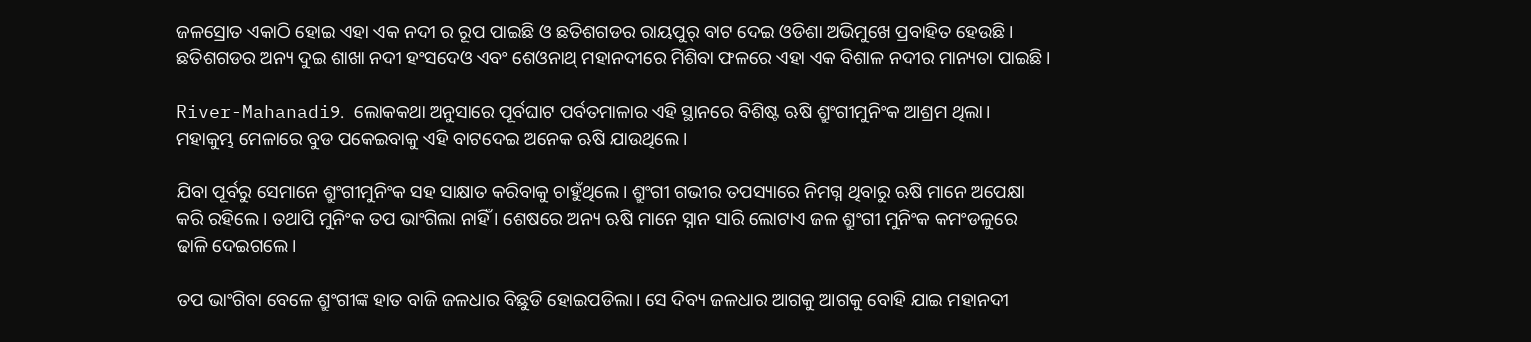ଜଳସ୍ରୋତ ଏକାଠି ହୋଇ ଏହା ଏକ ନଦୀ ର ରୂପ ପାଇଛି ଓ ଛତିଶଗଡର ରାୟପୁର୍ ବାଟ ଦେଇ ଓଡିଶା ଅଭିମୁଖେ ପ୍ରବାହିତ ହେଉଛି। ଛତିଶଗଡର ଅନ୍ୟ ଦୁଇ ଶାଖା ନଦୀ ହଂସଦେଓ ଏବଂ ଶେଓନାଥ୍ ମହାନଦୀରେ ମିଶିବା ଫଳରେ ଏହା ଏକ ବିଶାଳ ନଦୀର ମାନ୍ୟତା ପାଇଛି।

River-Mahanadi୨.  ଲୋକକଥା ଅନୁସାରେ ପୂର୍ବଘାଟ ପର୍ବତମାଳାର ଏହି ସ୍ଥାନରେ ବିଶିଷ୍ଟ ଋଷି ଶ୍ରୁଂଗୀମୁନିଂକ ଆଶ୍ରମ ଥିଲା। ମହାକୁମ୍ଭ ମେଳାରେ ବୁଡ ପକେଇବାକୁ ଏହି ବାଟଦେଇ ଅନେକ ଋଷି ଯାଉଥିଲେ।

ଯିବା ପୂର୍ବରୁ ସେମାନେ ଶ୍ରୁଂଗୀମୁନିଂକ ସହ ସାକ୍ଷାତ କରିବାକୁ ଚାହୁଁଥିଲେ। ଶ୍ରୁଂଗୀ ଗଭୀର ତପସ୍ୟାରେ ନିମଗ୍ନ ଥିବାରୁ ଋଷି ମାନେ ଅପେକ୍ଷା କରି ରହିଲେ। ତଥାପି ମୁନିଂକ ତପ ଭାଂଗିଲା ନାହିଁ । ଶେଷରେ ଅନ୍ୟ ଋଷି ମାନେ ସ୍ନାନ ସାରି ଲୋଟାଏ ଜଳ ଶ୍ରୁଂଗୀ ମୁନିଂକ କମଂଡଳୁରେ ଢାଳି ଦେଇଗଲେ।

ତପ ଭାଂଗିବା ବେଳେ ଶ୍ରୁଂଗୀଙ୍କ ହାତ ବାଜି ଜଳଧାର ବିଛୁଡି ହୋଇପଡିଲା। ସେ ଦିବ୍ୟ ଜଳଧାର ଆଗକୁ ଆଗକୁ ବୋହି ଯାଇ ମହାନଦୀ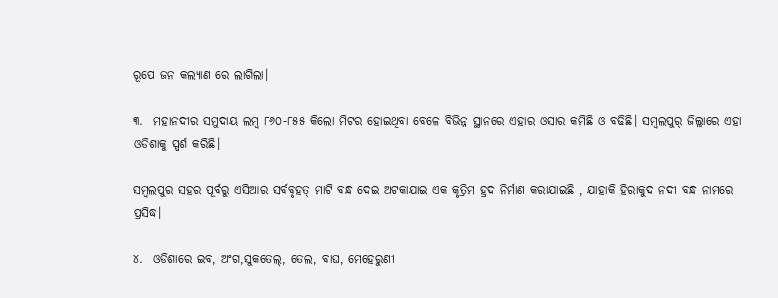ରୂପେ ଜନ କଲ୍ୟାଣ ରେ ଲାଗିଲା।

୩.  ମହାନଦୀର ସମୁଦାୟ ଲମ୍ବ ୮୬୦-୮୫୫ କିଲୋ ମିଟର ହୋଇଥିବା ବେଳେ ବିଭିନ୍ନ ସ୍ଥାନରେ ଏହାର ଓସାର କମିଛି ଓ ବଢିଛି। ସମ୍ବଲପୁର୍ ଜିଲ୍ଲାରେ ଏହା ଓଡିଶାକୁ ସ୍ପର୍ଶ କରିଛି।

ସମ୍ବଲପୁର ସହର ପୂର୍ବରୁ ଏସିଆର ସର୍ବବୃହତ୍ ମାଟି ବନ୍ଧ ଦେଇ ଅଟକାଯାଇ ଏକ କୃତ୍ରିମ ହ୍ରଦ ନିର୍ମାଣ କରାଯାଇଛି , ଯାହାକି ହିରାକୁଦ ନଦୀ ବନ୍ଧ ନାମରେ ପ୍ରସିଦ୍ଧ।

୪.  ଓଡିଶାରେ ଇବ, ଅଂଗ,ସୁକତେଲ୍, ତେଲ, ବାଘ, ମେହେରୁଣୀ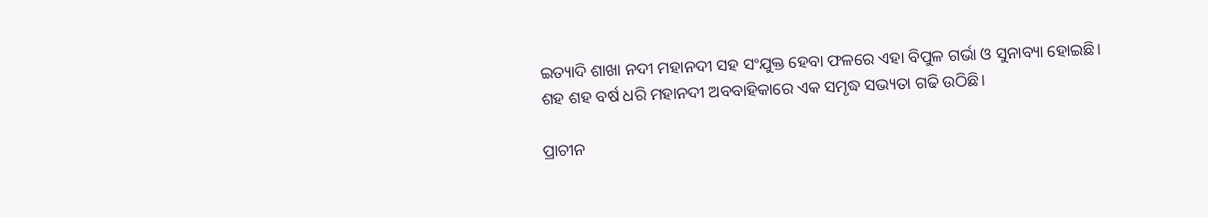ଇତ୍ୟାଦି ଶାଖା ନଦୀ ମହାନଦୀ ସହ ସଂଯୁକ୍ତ ହେବା ଫଳରେ ଏହା ବିପୁଳ ଗର୍ଭା ଓ ସୁନାବ୍ୟା ହୋଇଛି। ଶହ ଶହ ବର୍ଷ ଧରି ମହାନଦୀ ଅବବାହିକାରେ ଏକ ସମୃଦ୍ଧ ସଭ୍ୟତା ଗଢି ଉଠିଛି।

ପ୍ରାଚୀନ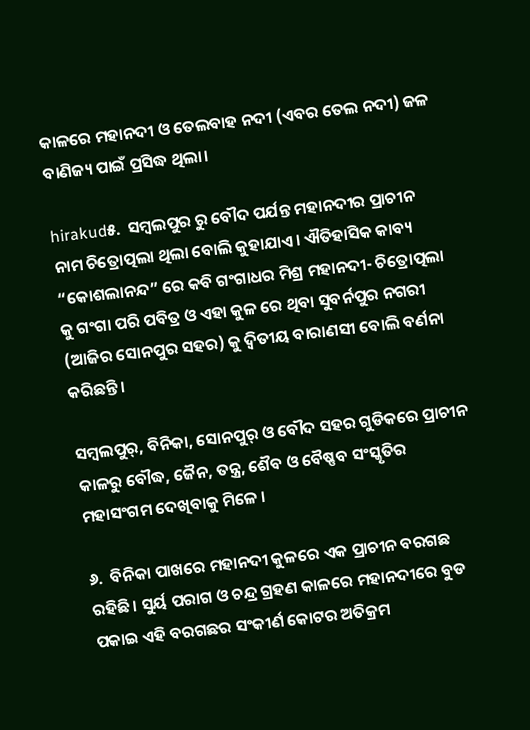କାଳରେ ମହାନଦୀ ଓ ତେଲବାହ ନଦୀ (ଏବର ତେଲ ନଦୀ) ଜଳ ବାଣିଜ୍ୟ ପାଇଁ ପ୍ରସିଦ୍ଧ ଥିଲା।

hirakud୫.  ସମ୍ବଲପୁର ରୁ ବୌଦ ପର୍ଯନ୍ତ ମହାନଦୀର ପ୍ରାଚୀନ ନାମ ଚିତ୍ରୋତ୍ପଲା ଥିଲା ବୋଲି କୁହାଯାଏ। ଐତିହାସିକ କାବ୍ୟ “କୋଶଲାନନ୍ଦ” ରେ କବି ଗଂଗାଧର ମିଶ୍ର ମହାନଦୀ- ଚିତ୍ରୋତ୍ପଲା କୁ ଗଂଗା ପରି ପବିତ୍ର ଓ ଏହା କୁଳ ରେ ଥିବା ସୁବର୍ନପୁର ନଗରୀ (ଆଜିର ସୋନପୁର ସହର) କୁ ଦ୍ଵିତୀୟ ବାରାଣସୀ ବୋଲି ବର୍ଣନା କରିଛନ୍ତି।

ସମ୍ବଲପୁର୍, ବିନିକା, ସୋନପୁର୍ ଓ ବୌଦ ସହର ଗୁଡିକରେ ପ୍ରାଚୀନ କାଳରୁ ବୌଦ୍ଧ, ଜୈନ, ତନ୍ତ୍ର, ଶୈବ ଓ ବୈଷ୍ଣବ ସଂସ୍କୃତିର ମହାସଂଗମ ଦେଖିବାକୁ ମିଳେ ।

୬.  ବିନିକା ପାଖରେ ମହାନଦୀ କୁଳରେ ଏକ ପ୍ରାଚୀନ ବରଗଛ ରହିଛି। ସୁର୍ୟ ପରାଗ ଓ ଚନ୍ଦ୍ର ଗ୍ରହଣ କାଳରେ ମହାନଦୀରେ ବୁଡ ପକାଇ ଏହି ବରଗଛର ସଂକୀର୍ଣ କୋଟର ଅତିକ୍ରମ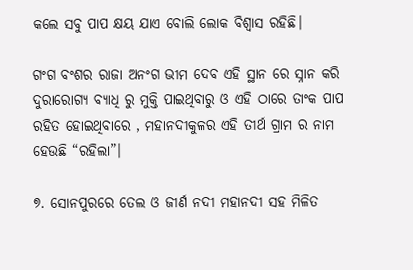କଲେ ସବୁ ପାପ କ୍ଷୟ ଯାଏ ବୋଲି ଲୋକ ବିଶ୍ଵାସ ରହିଛି।

ଗଂଗ ବଂଶର ରାଜା ଅନଂଗ ଭୀମ ଦେବ ଏହି ସ୍ଥାନ ରେ ସ୍ନାନ କରି ଦୁରାରୋଗ୍ୟ ବ୍ୟାଧି ରୁ ମୁକ୍ତି ପାଇଥିବାରୁ ଓ ଏହି ଠାରେ ତାଂକ ପାପ ରହିତ ହୋଇଥିବାରେ , ମହାନଦୀକୁଳର ଏହି ତୀର୍ଥ ଗ୍ରାମ ର ନାମ ହେଉଛି “ରହିଲା”।

୭. ସୋନପୁରରେ ତେଲ ଓ ଜୀର୍ଣ ନଦୀ ମହାନଦୀ ସହ ମିଳିତ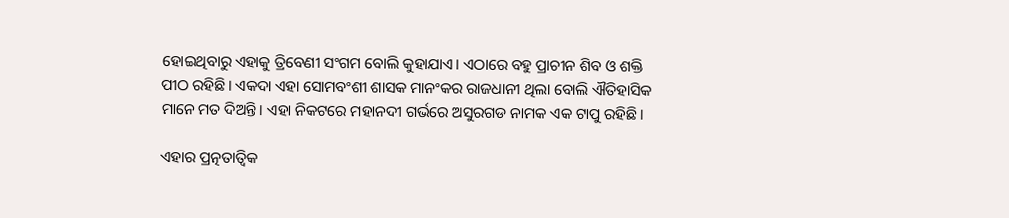ହୋଇଥିବାରୁ ଏହାକୁ ତ୍ରିବେଣୀ ସଂଗମ ବୋଲି କୁହାଯାଏ। ଏଠାରେ ବହୁ ପ୍ରାଚୀନ ଶିବ ଓ ଶକ୍ତି ପୀଠ ରହିଛି। ଏକଦା ଏହା ସୋମବଂଶୀ ଶାସକ ମାନଂକର ରାଜଧାନୀ ଥିଲା ବୋଲି ଐତିହାସିକ ମାନେ ମତ ଦିଅନ୍ତି। ଏହା ନିକଟରେ ମହାନଦୀ ଗର୍ଭରେ ଅସୁରଗଡ ନାମକ ଏକ ଟାପୁ ରହିଛି।

ଏହାର ପ୍ରତ୍ନତାତ୍ଵିକ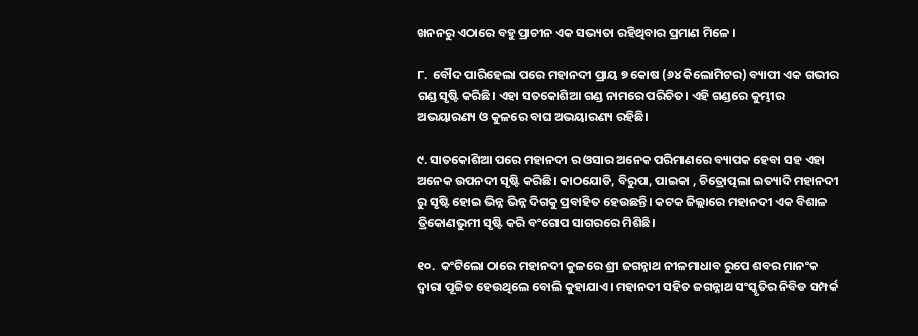ଖନନରୁ ଏଠାରେ ବହୁ ପ୍ରାଚୀନ ଏକ ସଭ୍ୟତା ରହିଥିବାର ପ୍ରମାଣ ମିଳେ ।

୮.  ବୌଦ ପାରିହେଲା ପରେ ମହାନଦୀ ପ୍ରାୟ ୭ କୋଷ (୬୪ କିଲୋମିଟର) ବ୍ୟାପୀ ଏକ ଗଭୀର ଗଣ୍ଡ ସୃଷ୍ଟି କରିଛି। ଏହା ସତକୋଶିଆ ଗଣ୍ଡ ନାମରେ ପରିଚିତ। ଏହି ଗଣ୍ଡରେ କୁମ୍ଭୀର ଅଭୟାରଣ୍ୟ ଓ କୁଳରେ ବାଘ ଅଭୟାରଣ୍ୟ ରହିଛି।

୯. ସାତକୋଶିଆ ପରେ ମହାନଦୀ ର ଓସାର ଅନେକ ପରିମାଣରେ ବ୍ୟାପକ ହେବା ସହ ଏହା ଅନେକ ଉପନଦୀ ସୃଷ୍ଟି କରିଛି। କାଠଯୋଡି, ବିରୁପା, ପାଇକା , ଚିତ୍ରୋତ୍ପଲା ଇତ୍ୟାଦି ମହାନଦୀ ରୁ ସୃଷ୍ଟି ହୋଇ ଭିନ୍ନ ଭିନ୍ନ ଦିଗକୁ ପ୍ରବାହିତ ହେଉଛନ୍ତି। କଟକ ଜିଲ୍ଲାରେ ମହାନଦୀ ଏକ ବିଶାଳ ତ୍ରିକୋଣଭୁମୀ ସୃଷ୍ଟି କରି ବଂଗୋପ ସାଗରରେ ମିଶିଛି।

୧୦.  କଂଟିଲୋ ଠାରେ ମହାନଦୀ କୁଳରେ ଶ୍ରୀ ଜଗନ୍ନାଥ ନୀଳମାଧାବ ରୁପେ ଶବର ମାନଂକ ଦ୍ଵାରା ପୂଜିତ ହେଉଥିଲେ ବୋଲି କୁହାଯାଏ। ମହାନଦୀ ସହିତ ଜଗନ୍ନାଥ ସଂସ୍କୃତିର ନିବିଡ ସମ୍ପର୍କ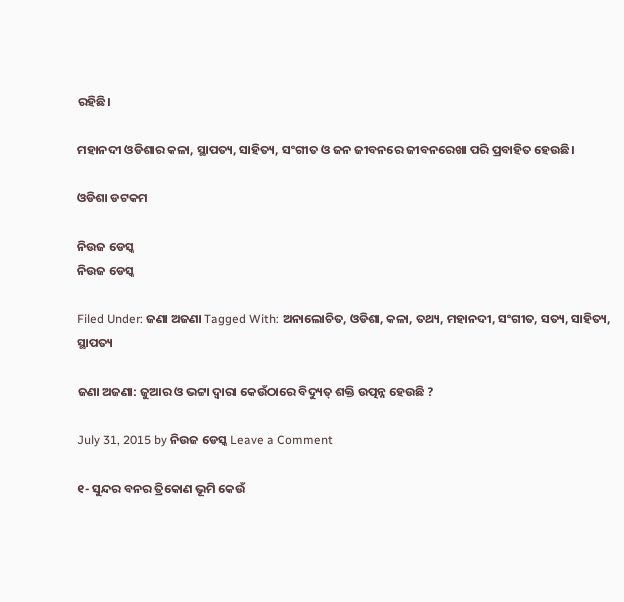ରହିଛି।

ମହାନଦୀ ଓଡିଶାର କଳା, ସ୍ଥାପତ୍ୟ, ସାହିତ୍ୟ, ସଂଗୀତ ଓ ଜନ ଜୀବନରେ ଜୀବନରେଖା ପରି ପ୍ରବାହିତ ହେଉଛି।

ଓଡିଶା ଡଟକମ

ନିଉଜ ଡେସ୍କ
ନିଉଜ ଡେସ୍କ

Filed Under: ଜଣା ଅଜଣା Tagged With: ଅନାଲୋଚିତ, ଓଡିଶା, କଳା, ତଥ୍ୟ, ମହାନଦୀ, ସଂଗୀତ, ସତ୍ୟ, ସାହିତ୍ୟ, ସ୍ଥାପତ୍ୟ

ଜଣା ଅଜଣା: ଜୁଆର ଓ ଭଟ୍ଟା ଦ୍ଵାରା କେଉଁଠାରେ ବିଦ୍ୟୁତ୍ ଶକ୍ତି ଉତ୍ପନ୍ନ ହେଉଛି ?

July 31, 2015 by ନିଉଜ ଡେସ୍କ Leave a Comment

୧- ସୁନ୍ଦର ବନର ତ୍ରିକୋଣ ଭୂମି କେଉଁ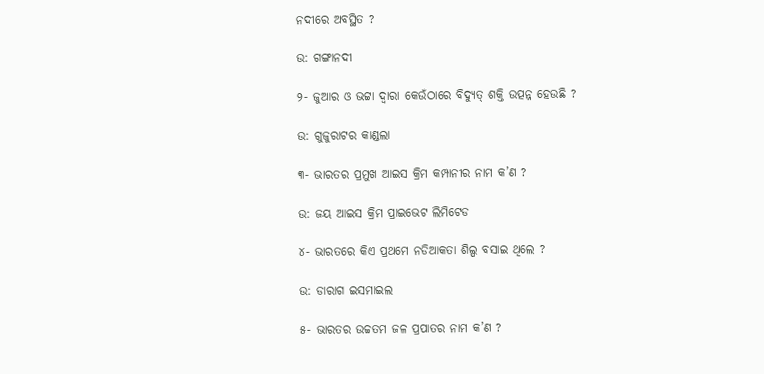ନଦୀରେ ଅବସ୍ଥିତ ?

ଉ: ଗଙ୍ଗାନଦୀ

୨- ଜୁଆର ଓ ଭଟ୍ଟା ଦ୍ଵାରା କେଉଁଠାରେ ବିଦ୍ୟୁତ୍ ଶକ୍ତି ଉତ୍ପନ୍ନ ହେଉଛି ?

ଉ: ଗୁଜୁରାଟର କାଣ୍ଡଲା

୩- ଭାରତର ପ୍ରମୁଖ ଆଇସ କ୍ରିମ କମ୍ପାନୀର ନାମ କ’ଣ ?

ଉ: ଜୟ ଆଇସ କ୍ରିମ ପ୍ରାଇଭେଟ ଲିମିଟେଡ

୪- ଭାରତରେ କିଏ ପ୍ରଥମେ ନଡିଆକତା ଶିଲ୍ପ ବସାଇ ଥିଲେ ?

ଉ: ଡାରାଗ ଇସମାଇଲ

୫- ଭାରତର ଉଚ୍ଚତମ ଜଳ ପ୍ରପାତର ନାମ କ’ଣ ?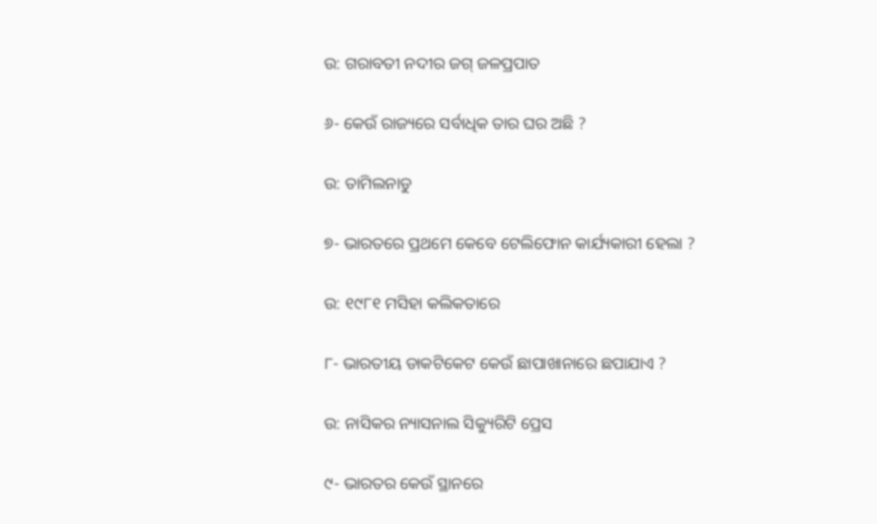ଉ: ଗରାବତୀ ନଦୀର ଜଗ୍ ଜଳପ୍ରପାତ

୬- କେଉଁ ରାଜ୍ୟରେ ସର୍ବାଧିକ ତାର ଘର ଅଛି ?

ଉ: ତାମିଲନାଡୁ

୭- ଭାରତରେ ପ୍ରଥମେ କେବେ ଟେଲିଫୋନ କାର୍ଯ୍ୟକାରୀ ହେଲା ?

ଉ: ୧୯୮୧ ମସିହା କଲିକତାରେ

୮- ଭାରତୀୟ ଡାକଟିକେଟ କେଉଁ ଛାପାଖାନାରେ ଛପାଯାଏ ?

ଉ: ନାସିକର ନ୍ୟାସନାଲ ସିକ୍ୟୁରିଟି ପ୍ରେସ

୯- ଭାରତର କେଉଁ ସ୍ଥାନରେ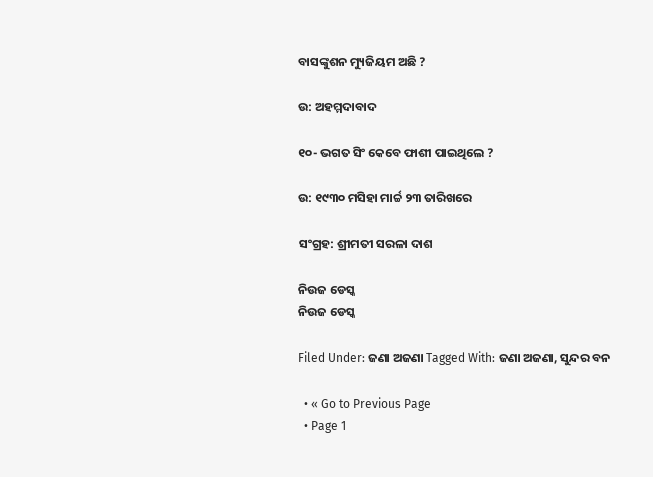ବାସଙ୍କୁଶନ ମ୍ୟୁଜିୟମ ଅଛି ?

ଉ: ଅହମ୍ମଦାବାଦ

୧୦- ଭଗତ ସିଂ କେବେ ଫାଶୀ ପାଇଥିଲେ ?

ଉ: ୧୯୩୦ ମସିହା ମାର୍ଚ୍ଚ ୨୩ ତାରିଖରେ

ସଂଗ୍ରହ: ଶ୍ରୀମତୀ ସରଳା ଦାଶ

ନିଉଜ ଡେସ୍କ
ନିଉଜ ଡେସ୍କ

Filed Under: ଜଣା ଅଜଣା Tagged With: ଜଣା ଅଜଣା, ସୁନ୍ଦର ବନ

  • « Go to Previous Page
  • Page 1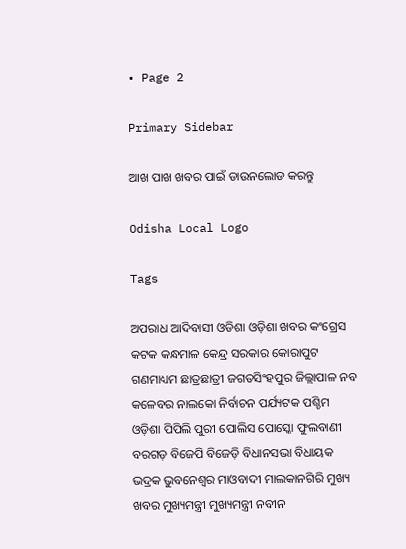• Page 2

Primary Sidebar

ଆଖ ପାଖ ଖବର ପାଇଁ ଡାଉନଲୋଡ କରନ୍ତୁ

Odisha Local Logo

Tags

ଅପରାଧ ଆଦିବାସୀ ଓଡିଶା ଓଡ଼ିଶା ଖବର କଂଗ୍ରେସ କଟକ କନ୍ଧମାଳ କେନ୍ଦ୍ର ସରକାର କୋରାପୁଟ ଗଣମାଧ୍ୟମ ଛାତ୍ରଛାତ୍ରୀ ଜଗତସିଂହପୁର ଜିଲ୍ଲାପାଳ ନବ କଳେବର ନାଲକୋ ନିର୍ବାଚନ ପର୍ଯ୍ୟଟକ ପଶ୍ଚିମ ଓଡ଼ିଶା ପିପିଲି ପୁରୀ ପୋଲିସ ପୋସ୍କୋ ଫୁଲବାଣୀ ବରଗଡ଼ ବିଜେପି ବିଜେଡ଼ି ବିଧାନସଭା ବିଧାୟକ ଭଦ୍ରକ ଭୁବନେଶ୍ୱର ମାଓବାଦୀ ମାଲକାନଗିରି ମୁଖ୍ୟ ଖବର ମୁଖ୍ୟମନ୍ତ୍ରୀ ମୁଖ୍ୟମନ୍ତ୍ରୀ ନବୀନ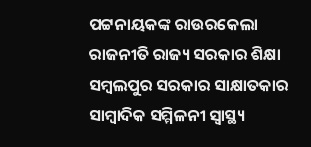ପଟ୍ଟନାୟକଙ୍କ ରାଉରକେଲା ରାଜନୀତି ରାଜ୍ୟ ସରକାର ଶିକ୍ଷା ସମ୍ବଲପୁର ସରକାର ସାକ୍ଷାତକାର ସାମ୍ବାଦିକ ସମ୍ମିଳନୀ ସ୍ୱାସ୍ଥ୍ୟ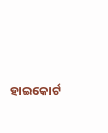ହାଇକୋର୍ଟ